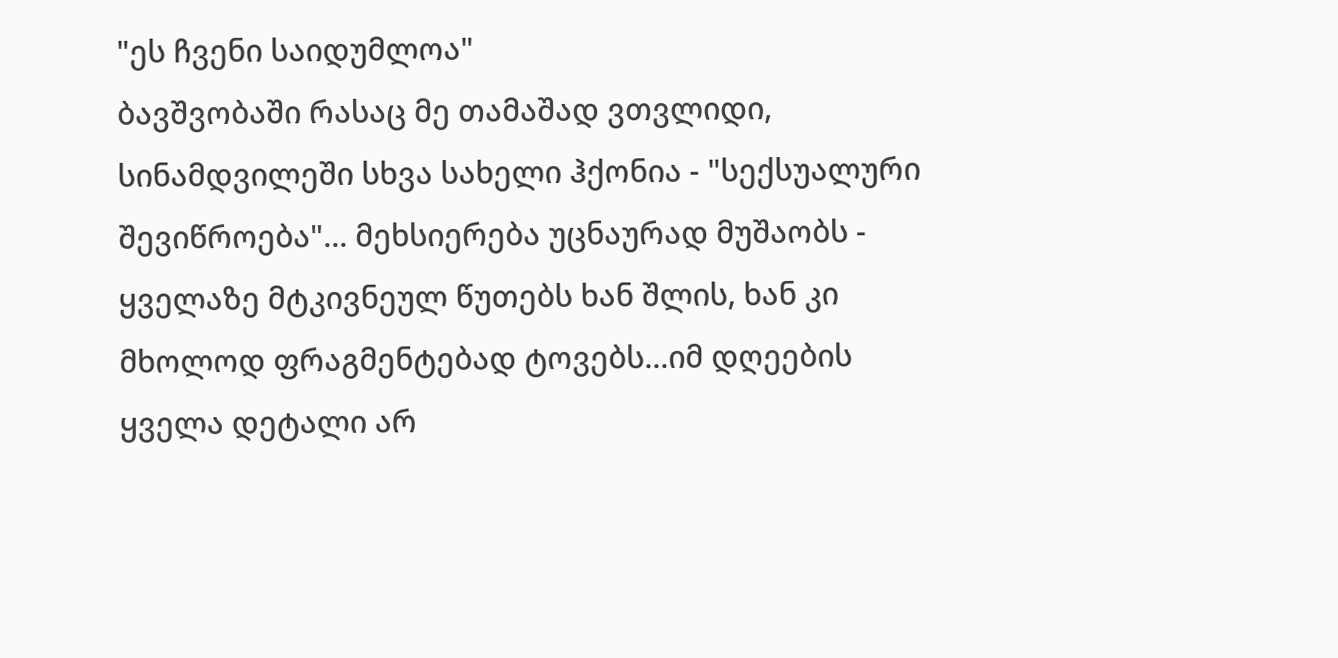"ეს ჩვენი საიდუმლოა"
ბავშვობაში რასაც მე თამაშად ვთვლიდი, სინამდვილეში სხვა სახელი ჰქონია - "სექსუალური შევიწროება"... მეხსიერება უცნაურად მუშაობს - ყველაზე მტკივნეულ წუთებს ხან შლის, ხან კი მხოლოდ ფრაგმენტებად ტოვებს...იმ დღეების ყველა დეტალი არ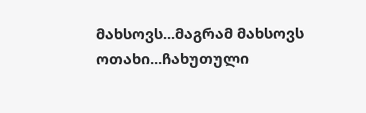მახსოვს...მაგრამ მახსოვს ოთახი...ჩახუთული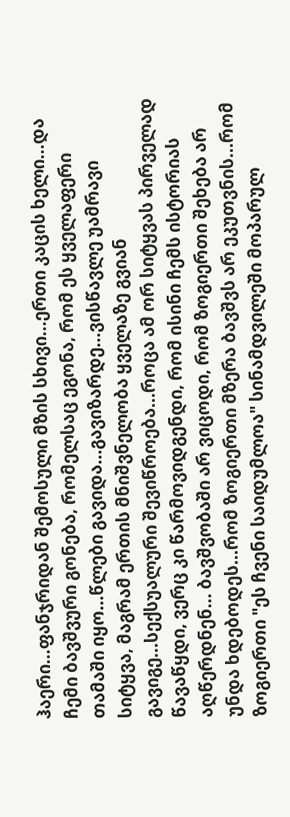ჰაერი...ფანჯრიდან შემოსული მზის სხივი...ერთი კაცის ხელი...და ჩემი ბავშვური გონება, რომელსაც ეგონა, რომ ეს ყველაფერი თამაში იყო...წლები გავიდა...გავიზარდე...ვისწავლე უამრავი სიტყვა, მაგრამ ერთის მნიშვნელობა ყველაზე გვიან გავიგე...სექსუალური შევიწროება...როცა ამ ორ სიტყვას პირველად წავაწყდი, ვერც კი წარმოვიდგენდი, რომ ისინი ჩემს ისტორიას აღწერდნენ... ბავშვობაში არ ვიცოდი, რომ ზოგიერთი შეხება არ უნდა ხდებოდეს...რომ ზოგიერთი მზერა ბავშვს არ ეკუთვნის...რომ ზოგიერთი "ეს ჩვენი საიდუმლოა" სინამდვილეში მოპარულ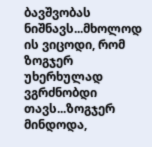ბავშვობას ნიშნავს...მხოლოდ ის ვიცოდი, რომ ზოგჯერ უხერხულად ვგრძნობდი თავს...ზოგჯერ მინდოდა,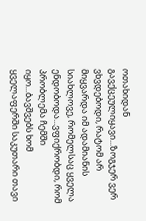ოთახიდან გავქცეულიყავი...ზოგჯერ ვერ ვხვდებოდი, რატომ არ მიყვარდა იმ ადამიანის სიახლოვე, რომელსაც ყველა ენდობოდა...ვფიქრობდი, რომ პრობლემა ჩემში იყო...ბავშვებს ხომ ყველაფერში საკუთარი თავი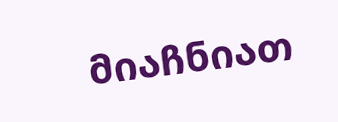მიაჩნიათ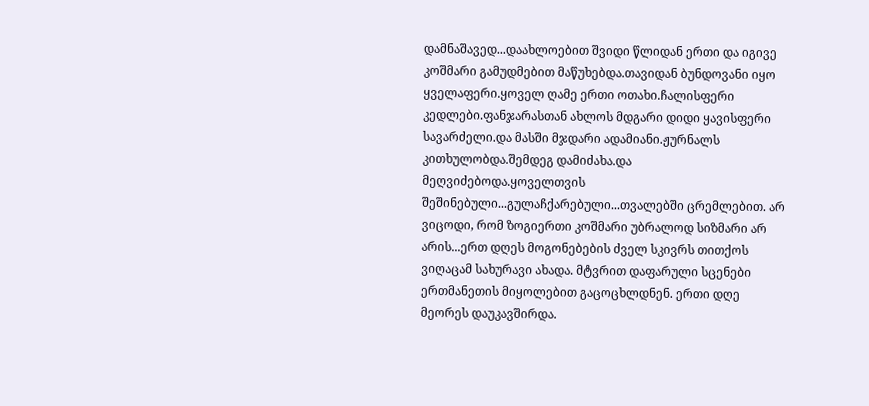დამნაშავედ...დაახლოებით შვიდი წლიდან ერთი და იგივე კოშმარი გამუდმებით მაწუხებდა.თავიდან ბუნდოვანი იყო ყველაფერი.ყოველ ღამე ერთი ოთახი.ჩალისფერი კედლები.ფანჯარასთან ახლოს მდგარი დიდი ყავისფერი სავარძელი.და მასში მჯდარი ადამიანი.ჟურნალს კითხულობდა.შემდეგ დამიძახა.და მეღვიძებოდა.ყოველთვის შეშინებული...გულაჩქარებული...თვალებში ცრემლებით. არ ვიცოდი, რომ ზოგიერთი კოშმარი უბრალოდ სიზმარი არ არის...ერთ დღეს მოგონებების ძველ სკივრს თითქოს ვიღაცამ სახურავი ახადა. მტვრით დაფარული სცენები ერთმანეთის მიყოლებით გაცოცხლდნენ. ერთი დღე მეორეს დაუკავშირდა.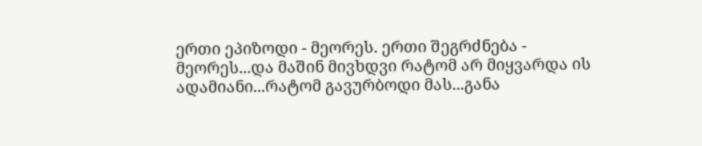ერთი ეპიზოდი - მეორეს. ერთი შეგრძნება - მეორეს...და მაშინ მივხდვი რატომ არ მიყვარდა ის ადამიანი...რატომ გავურბოდი მას...განა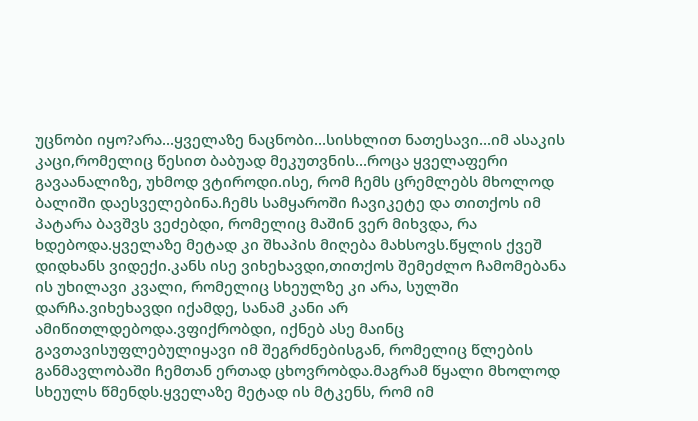უცნობი იყო?არა...ყველაზე ნაცნობი...სისხლით ნათესავი...იმ ასაკის კაცი,რომელიც წესით ბაბუად მეკუთვნის...როცა ყველაფერი გავაანალიზე, უხმოდ ვტიროდი.ისე, რომ ჩემს ცრემლებს მხოლოდ ბალიში დაესველებინა.ჩემს სამყაროში ჩავიკეტე და თითქოს იმ პატარა ბავშვს ვეძებდი, რომელიც მაშინ ვერ მიხვდა, რა ხდებოდა.ყველაზე მეტად კი შხაპის მიღება მახსოვს.წყლის ქვეშ დიდხანს ვიდექი.კანს ისე ვიხეხავდი,თითქოს შემეძლო ჩამომებანა ის უხილავი კვალი, რომელიც სხეულზე კი არა, სულში დარჩა.ვიხეხავდი იქამდე, სანამ კანი არ ამიწითლდებოდა.ვფიქრობდი, იქნებ ასე მაინც გავთავისუფლებულიყავი იმ შეგრძნებისგან, რომელიც წლების განმავლობაში ჩემთან ერთად ცხოვრობდა.მაგრამ წყალი მხოლოდ სხეულს წმენდს.ყველაზე მეტად ის მტკენს, რომ იმ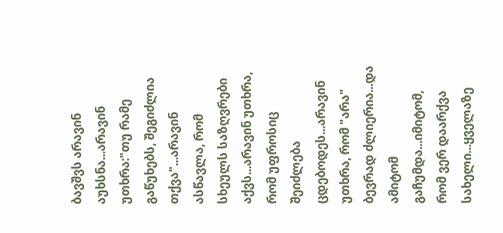ბავშვს არავინ აუხსნა...არავინ უთხრა:"თუ რამე გაწუხებს, შეგიძლია თქვა"...არავინ ასწავლა, რომ სხეულს საზღვრები აქვს...არავინ უთხრა, რომ უფროსიც შეიძლება ცდებოდეს...არავინ უთხრა, რომ "არა" ბევრად ძლიერია...და ამიტომ გაჩუმდა...იმიტომ, რომ ვერ დაარქვა სახელი...ყველაზე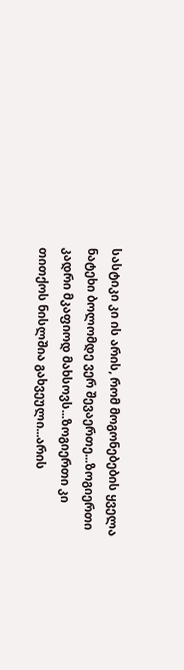სასტიკი კი ის არის, რომ მოგონებების ყველა ნატეხი ბოლომდე ვერ შევაერთე...ზოგიერთი კადრი მკაფიოდ მახსოვს...ზოგიერთი კი თითქოს ნისლშია გახვეული...არის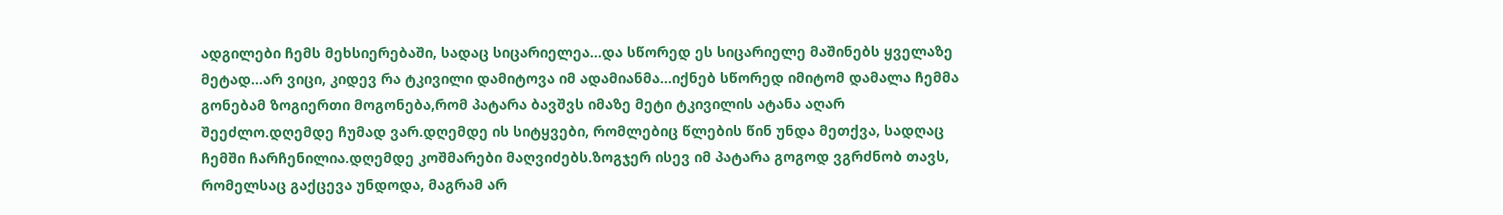ადგილები ჩემს მეხსიერებაში, სადაც სიცარიელეა...და სწორედ ეს სიცარიელე მაშინებს ყველაზე მეტად...არ ვიცი, კიდევ რა ტკივილი დამიტოვა იმ ადამიანმა...იქნებ სწორედ იმიტომ დამალა ჩემმა გონებამ ზოგიერთი მოგონება,რომ პატარა ბავშვს იმაზე მეტი ტკივილის ატანა აღარ შეეძლო.დღემდე ჩუმად ვარ.დღემდე ის სიტყვები, რომლებიც წლების წინ უნდა მეთქვა, სადღაც ჩემში ჩარჩენილია.დღემდე კოშმარები მაღვიძებს.ზოგჯერ ისევ იმ პატარა გოგოდ ვგრძნობ თავს, რომელსაც გაქცევა უნდოდა, მაგრამ არ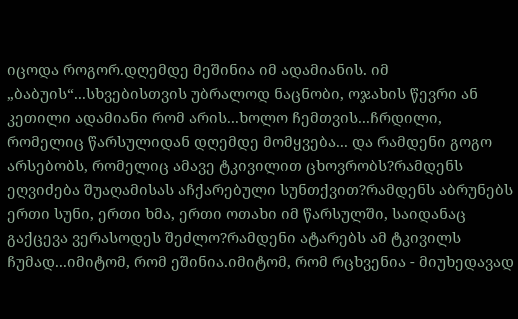იცოდა როგორ.დღემდე მეშინია იმ ადამიანის. იმ „ბაბუის“...სხვებისთვის უბრალოდ ნაცნობი, ოჯახის წევრი ან კეთილი ადამიანი რომ არის...ხოლო ჩემთვის...ჩრდილი, რომელიც წარსულიდან დღემდე მომყვება... და რამდენი გოგო არსებობს, რომელიც ამავე ტკივილით ცხოვრობს?რამდენს ეღვიძება შუაღამისას აჩქარებული სუნთქვით?რამდენს აბრუნებს ერთი სუნი, ერთი ხმა, ერთი ოთახი იმ წარსულში, საიდანაც გაქცევა ვერასოდეს შეძლო?რამდენი ატარებს ამ ტკივილს ჩუმად...იმიტომ, რომ ეშინია.იმიტომ, რომ რცხვენია - მიუხედავად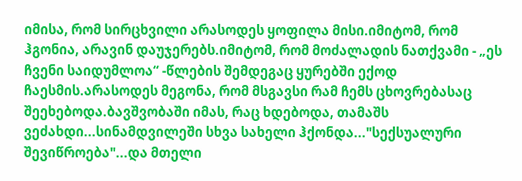იმისა, რომ სირცხვილი არასოდეს ყოფილა მისი.იმიტომ, რომ ჰგონია, არავინ დაუჯერებს.იმიტომ, რომ მოძალადის ნათქვამი - „ეს ჩვენი საიდუმლოა“ -წლების შემდეგაც ყურებში ექოდ ჩაესმის.არასოდეს მეგონა, რომ მსგავსი რამ ჩემს ცხოვრებასაც შეეხებოდა.ბავშვობაში იმას, რაც ხდებოდა, თამაშს ვეძახდი...სინამდვილეში სხვა სახელი ჰქონდა..."სექსუალური შევიწროება"...და მთელი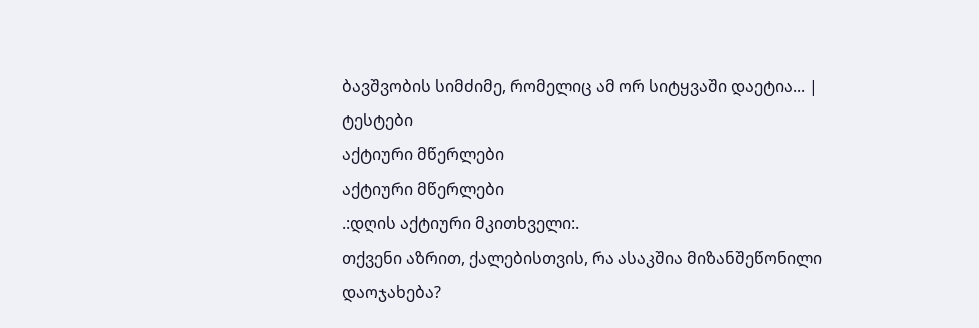ბავშვობის სიმძიმე, რომელიც ამ ორ სიტყვაში დაეტია... |
ტესტები
აქტიური მწერლები
აქტიური მწერლები
.:დღის აქტიური მკითხველი:.
თქვენი აზრით, ქალებისთვის, რა ასაკშია მიზანშეწონილი დაოჯახება?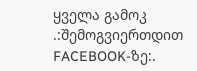ყველა გამოკ
.:შემოგვიერთდით FACEBOOK-ზე:.